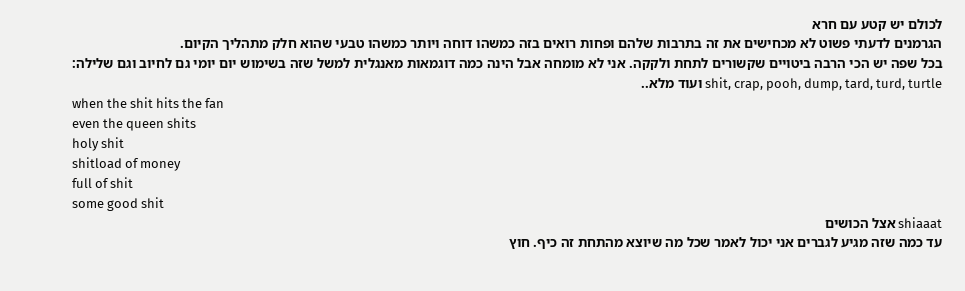לכולם יש קטע עם חרא
הגרמנים לדעתי פשוט לא מכחישים את זה בתרבות שלהם ופחות רואים בזה כמשהו דוחה ויותר כמשהו טבעי שהוא חלק מתהליך הקיום.
בכל שפה יש הכי הרבה ביטויים שקשורים לתחת ולקקה. אני לא מומחה אבל הינה כמה דוגמאות מאנגלית למשל שזה בשימוש יום יומי גם לחיוב וגם שלילה:
shit, crap, pooh, dump, tard, turd, turtle ועוד מלא..
when the shit hits the fan
even the queen shits
holy shit
shitload of money
full of shit
some good shit
shiaaat אצל הכושים
עד כמה שזה מגיע לגברים אני יכול לאמר שכל מה שיוצא מהתחת זה כיף. חוץ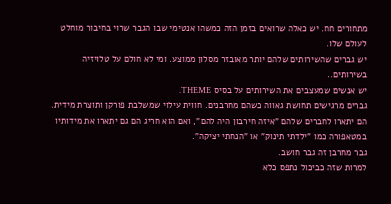מתחורים חח. יש כאלה שרואים בזמן הזה כמשהו אנטימי שבו הגבר שרוי בחיבור מוחלט לעולם שלו.
יש גברים שהשירותים שלהם יותר מאובזר מסלון ממוצע. ומי לא חולם על טלויזיה בשירותים..
יש אנשים שמעצבים את השירותים על בסיס THEME.
גברים מרגישים תחושת גאווה כשהם מחרבנים. חווית עילוי שמשלבת פורקן ותוצרת מידית. הם יתארו לחברים שלהם "איזה חירבון היה להם", ואם הוא חריג הם גם יתארו את מידותיו במטאפורה כמו "ילדתי תינוק" או "הנחתי יציקה".
גבר מחרבן זה גבר חושב.
למרות שזה כביכול נתפס כלא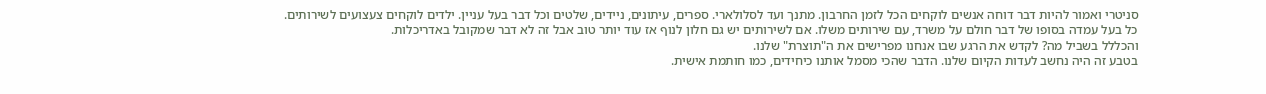סניטרי ואמור להיות דבר דוחה אנשים לוקחים הכל לזמן החרבון. מתנך ועד לסלולארי. ספרים, עיתונים, ניידים, שלטים וכל דבר בעל עניין. ילדים לוקחים צעצועים לשירותים.
כל בעל עמדה בסופו של דבר חולם על משרד, עם שירותים משלו. אם לשירותים יש גם חלון לנוף אז עוד יותר טוב אבל זה לא דבר שמקובל באדריכלות.
והכללל בשביל מה? לקדש את הרגע שבו אנחנו מפרישים את ה"תוצרת" שלנו.
בטבע זה היה נחשב לעדות הקיום שלנו. הדבר שהכי מסמל אותנו כיחידים, כמו חותמת אישית.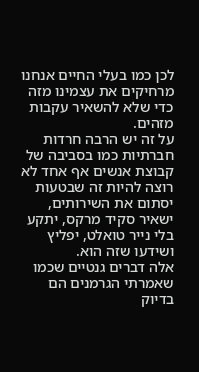לכן כמו בעלי החיים אנחנו מרחיקים את עצמינו מזה כדי שלא להשאיר עקבות מזהים.
על זה יש הרבה חרדות חברתיות כמו בסביבה של קבוצת אנשים אף אחד לא רוצה להיות זה שבטעות יסתום את השירותים, ישאיר סקיד מרקס, יתקע בלי נייר טואלט, יפליץ ושידעו שזה הוא.
אלה דברים גנטיים שכמו שאמרתי הגרמנים הם בדיוק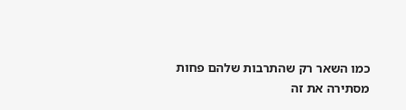כמו השאר רק שהתרבות שלהם פחות מסתירה את זה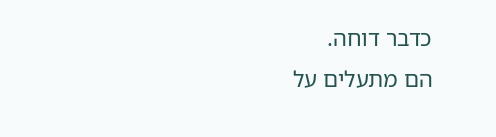כדבר דוחה.
הם מתעלים על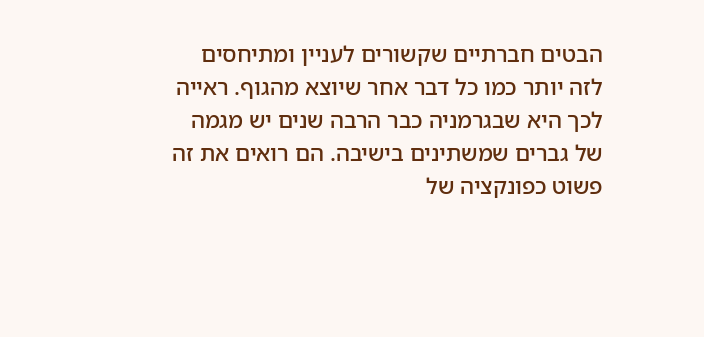הבטים חברתיים שקשורים לעניין ומתיחסים לזה יותר כמו כל דבר אחר שיוצא מהגוף. ראייה לכך היא שבגרמניה כבר הרבה שנים יש מגמה של גברים שמשתינים בישיבה. הם רואים את זה פשוט כפונקציה של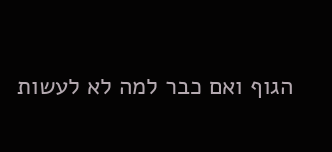הגוף ואם כבר למה לא לעשות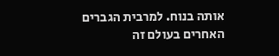אותה בנוח. למרבית הגברים האחרים בעולם זה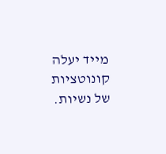מייד יעלה קונוטציות של נשיות.